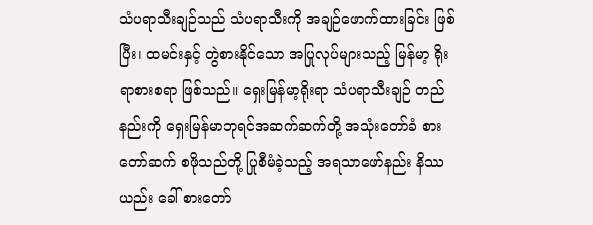သံပရာသီးချဉ်သည် သံပရာသီးကို အချဉ်ဖောက်ထားခြင်း ဖြစ်ပြီး၊ ထမင်းနှင့် တွဲစားနိုင်သော အပြုလုပ်များသည့် မြန်မာ့ ရိုးရာစားစရာ ဖြစ်သည်။ ရှေးမြန်မာ့ရိုးရာ သံပရာသီးချဉ် တည်နည်းကို ရှေးမြန်မာဘုရင်အဆက်ဆက်တို့ အသုံးတော်ခံ စားတော်ဆက် စဖိုသည်တို့ ပြုစီမံခဲ့သည့် အရသာဖော်နည်း နိဿယည်း ခေါ် စားတော်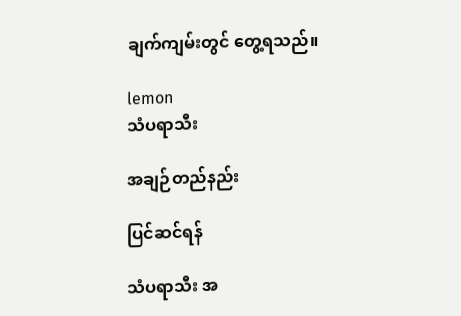ချက်ကျမ်းတွင် တွေ့ရသည်။

lemon
သံပရာသီး

အချဉ်တည်နည်း

ပြင်ဆင်ရန်

သံပရာသီး အ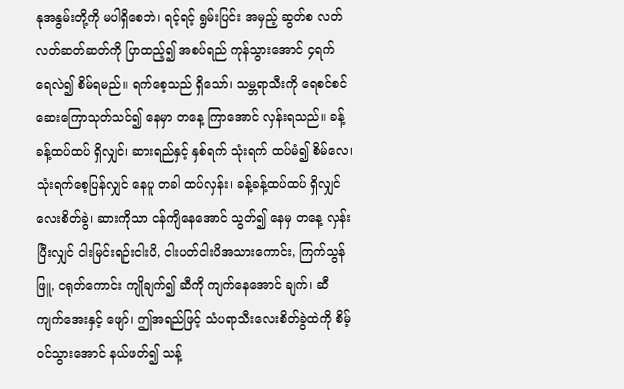နုအနွမ်းတို့ကို မပါရှိစေဘဲ၊ ရင့်ရင့် ရွမ်းပြင်း အမှည့် ဆွတ်စ လတ်လတ်ဆတ်ဆတ်ကို ပြာထည့်၍ အစပ်ရည် ကုန်သွားအောင် ၄ရက် ရေလဲ၍ စိမ်ရမည်။ ရက်စေ့သည် ရှိသော်၊ သမ္ဘရာသီးကို ရေစင်စင် ဆေးကြောသုတ်သင်၍ နေမှာ တနေ့ ကြာအောင် လှန်းရသည်။ ခန့်ခန့်ထပ်ထပ် ရှိလျှင်၊ ဆားရည်နှင့် နှစ်ရက် သုံးရက် ထပ်မံ၍ စိမ်လေ၊ သုံးရက်စေ့ပြန်လျှင် နေပူ တခါ ထပ်လှန်း၊ ခန့်ခန့်ထပ်ထပ် ရှိလျှင် လေးစိတ်ခွဲ၊ ဆားကိုသာ ငန်ကျိနေအောင် သွတ်၍ နေမှ တနေ့ လှန်းပြီးလျှင် ငါးမြင်းရဉ်းငါးပိ, ငါးပတ်ငါးပိအသားကောင်း, ကြက်သွန်ဖြူ, ငရုတ်ကောင်း ကျိုချက်၍ ဆီကို ကျက်နေအောင် ချက်၊ ဆီကျက်အေးနှင့် ဖျော်၊ ဤအရည်ဖြင့် သံပရာသီးလေးစိတ်ခွဲထဲကို စိမ့်ဝင်သွားအောင် နယ်ဖတ်၍ သန့်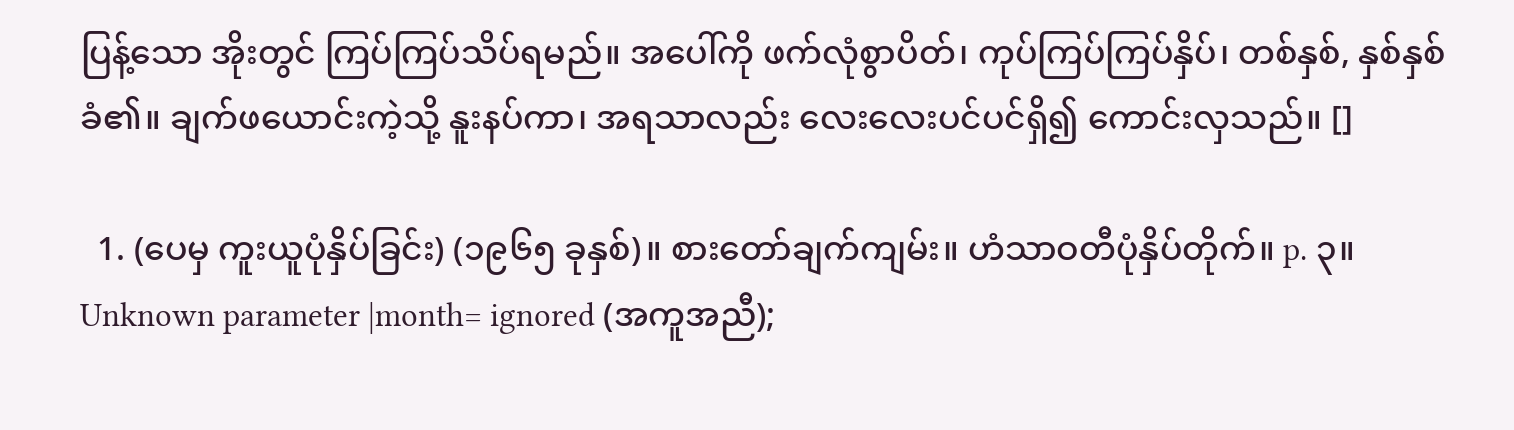ပြန့်သော အိုးတွင် ကြပ်ကြပ်သိပ်ရမည်။ အပေါ်ကို ဖက်လုံစွာပိတ်၊ ကုပ်ကြပ်ကြပ်နှိပ်၊ တစ်နှစ်, နှစ်နှစ် ခံ၏။ ချက်ဖယောင်းကဲ့သို့ နူးနပ်ကာ၊ အရသာလည်း လေးလေးပင်ပင်ရှိ၍ ကောင်းလှသည်။ []

  1. (ပေမှ ကူးယူပုံနှိပ်ခြင်း) (၁၉၆၅ ခုနှစ်)။ စားတော်ချက်ကျမ်း။ ဟံသာဝတီပုံနှိပ်တိုက်။ p. ၃။ Unknown parameter |month= ignored (အကူအညီ);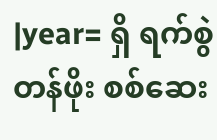|year= ရှိ ရက်စွဲတန်ဖိုး စစ်ဆေး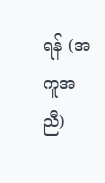ရန် (အကူအညီ)